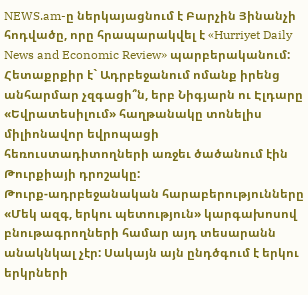NEWS.am-ը ներկայացնում է Բարչին Յինանչի հոդվածը, որը հրապարակվել է «Hurriyet Daily News and Economic Review» պարբերականում:
Հետաքրքիր է` Ադրբեջանում ոմանք իրենց անհարմար չզգացի՞ն, երբ Նիգյարն ու Էլդարը «Եվրատեսիլում» հաղթանակը տոնելիս միլիոնավոր եվրոպացի հեռուստադիտողների առջեւ ծածանում էին Թուրքիայի դրոշակը:
Թուրք-ադրբեջանական հարաբերությունները «Մեկ ազգ, երկու պետություն» կարգախոսով բնութագրողների համար այդ տեսարանն անակնկալ չէր: Սակայն այն ընդծգում է երկու երկրների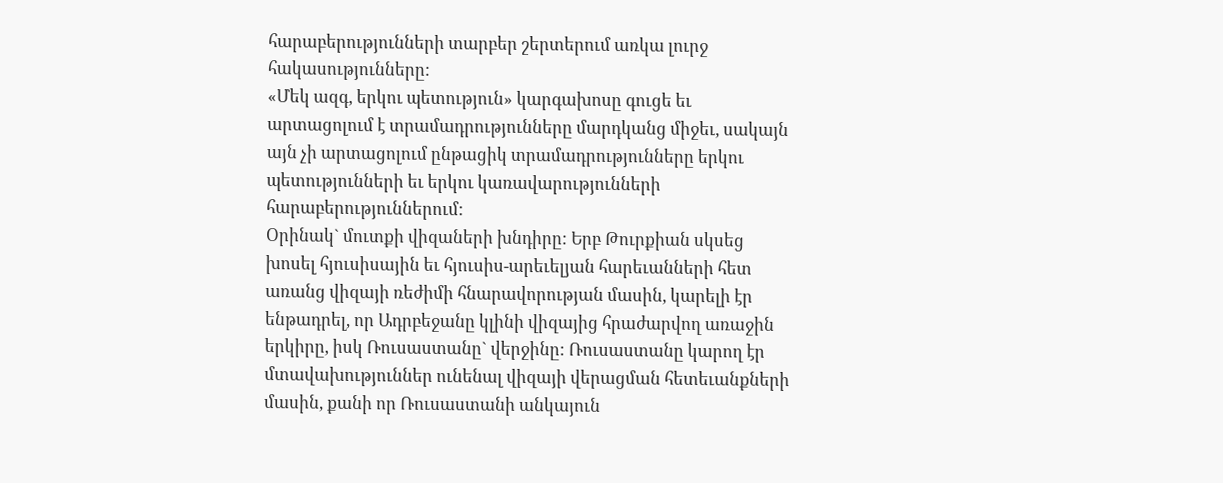հարաբերությունների տարբեր շերտերում առկա լուրջ հակասությունները:
«Մեկ ազգ, երկու պետություն» կարգախոսը գուցե եւ արտացոլում է տրամադրությունները մարդկանց միջեւ, սակայն այն չի արտացոլում ընթացիկ տրամադրությունները երկու պետությունների եւ երկու կառավարությունների հարաբերություններում:
Օրինակ` մուտքի վիզաների խնդիրը: Երբ Թուրքիան սկսեց խոսել հյուսիսային եւ հյուսիս-արեւելյան հարեւանների հետ առանց վիզայի ռեժիմի հնարավորության մասին, կարելի էր ենթադրել, որ Ադրբեջանը կլինի վիզայից հրաժարվող առաջին երկիրը, իսկ Ռուսաստանը` վերջինը: Ռուսաստանը կարող էր մտավախություններ ունենալ վիզայի վերացման հետեւանքների մասին, քանի որ Ռուսաստանի անկայուն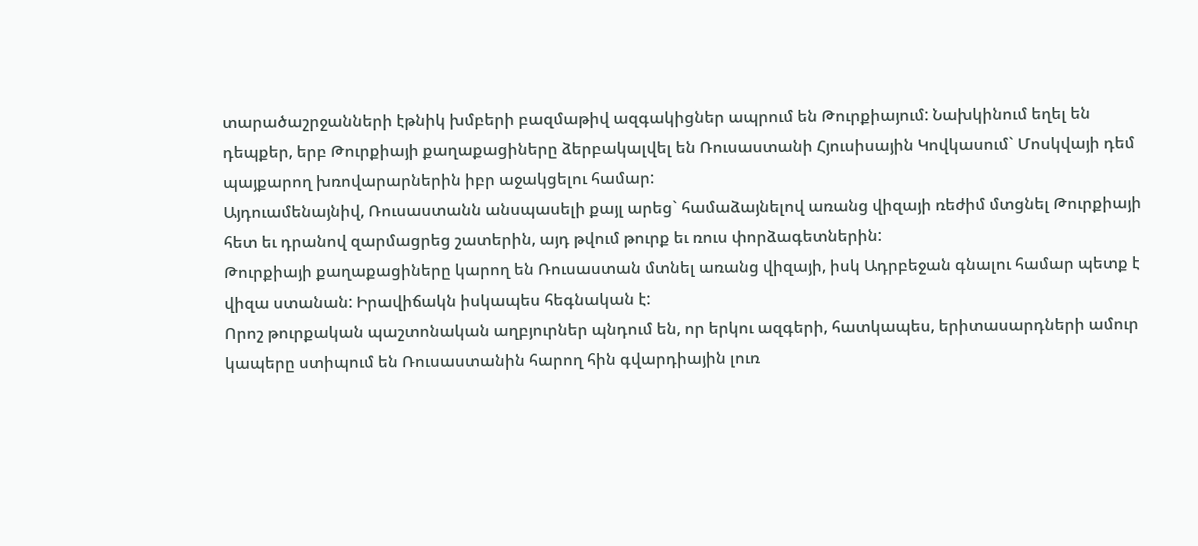տարածաշրջանների էթնիկ խմբերի բազմաթիվ ազգակիցներ ապրում են Թուրքիայում: Նախկինում եղել են դեպքեր, երբ Թուրքիայի քաղաքացիները ձերբակալվել են Ռուսաստանի Հյուսիսային Կովկասում` Մոսկվայի դեմ պայքարող խռովարարներին իբր աջակցելու համար:
Այդուամենայնիվ, Ռուսաստանն անսպասելի քայլ արեց` համաձայնելով առանց վիզայի ռեժիմ մտցնել Թուրքիայի հետ եւ դրանով զարմացրեց շատերին, այդ թվում թուրք եւ ռուս փորձագետներին:
Թուրքիայի քաղաքացիները կարող են Ռուսաստան մտնել առանց վիզայի, իսկ Ադրբեջան գնալու համար պետք է վիզա ստանան: Իրավիճակն իսկապես հեգնական է:
Որոշ թուրքական պաշտոնական աղբյուրներ պնդում են, որ երկու ազգերի, հատկապես, երիտասարդների ամուր կապերը ստիպում են Ռուսաստանին հարող հին գվարդիային լուռ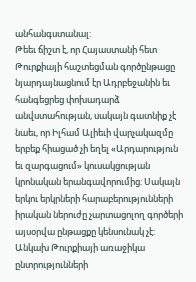անհանգստանալ:
Թեեւ ճիշտ է, որ Հայաստանի հետ Թուրքիայի հաշտեցման գործընթացը նյարդայնացնում էր Ադրբեջանին եւ հանգեցրեց փոխադարձ անվստահության, սակայն գատնիք չէ նաեւ, որ Իլհամ Ալիեւի վարչակազմը երբեք հիացած չի եղել «Արդարություն եւ զարգացում» կուսակցության կրոնական երանգավորումից: Սակայն երկու երկրների հարաբերությունների իրական ներուժը չարտացոլող գործերի այսօրվա ընթացքը կենսունակ չէ:
Անկախ Թուրքիայի առաջիկա ընտրությունների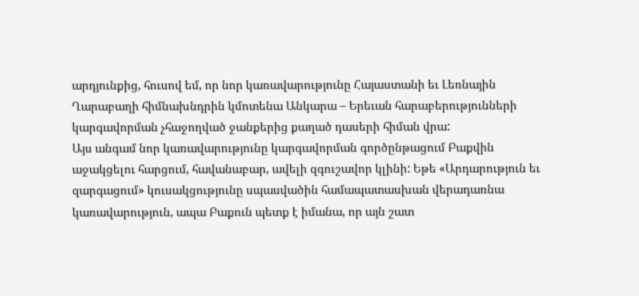արդյունքից, հուսով եմ, որ նոր կառավարությունը Հայաստանի եւ Լեռնային Ղարաբաղի հիմնախնդրին կմոտենա Անկարա – Երեւան հարաբերությունների կարգավորման չհաջողված ջանքերից քաղած դասերի հիման վրա:
Այս անգամ նոր կառավարությունը կարգավորման գործընթացում Բաքվին աջակցելու հարցում, հավանաբար, ավելի զգուշավոր կլինի: Եթե «Արդարություն եւ զարգացում» կուսակցությունը սպասվածին համապատասխան վերադառնա կառավարություն, ապա Բաքուն պետք է իմանա, որ այն շատ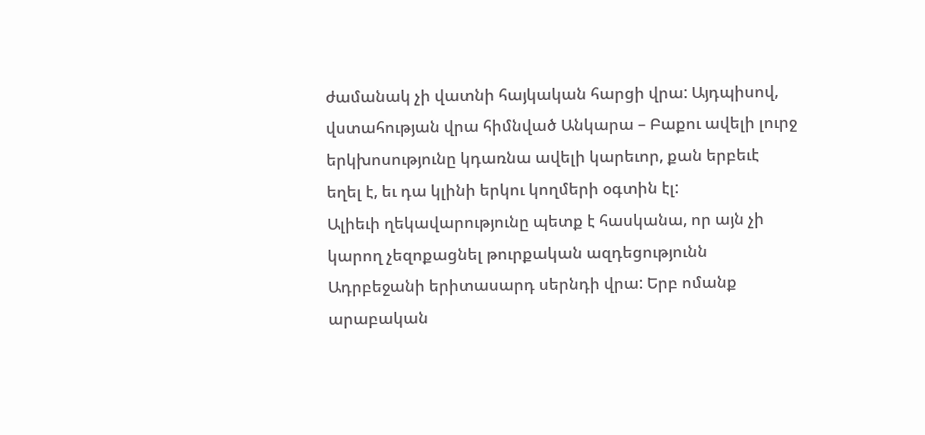ժամանակ չի վատնի հայկական հարցի վրա: Այդպիսով, վստահության վրա հիմնված Անկարա – Բաքու ավելի լուրջ երկխոսությունը կդառնա ավելի կարեւոր, քան երբեւէ եղել է, եւ դա կլինի երկու կողմերի օգտին էլ:
Ալիեւի ղեկավարությունը պետք է հասկանա, որ այն չի կարող չեզոքացնել թուրքական ազդեցությունն Ադրբեջանի երիտասարդ սերնդի վրա: Երբ ոմանք արաբական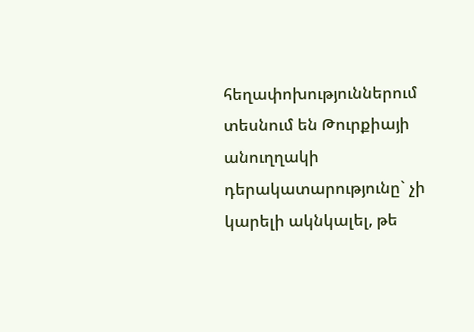հեղափոխություններում տեսնում են Թուրքիայի անուղղակի դերակատարությունը` չի կարելի ակնկալել, թե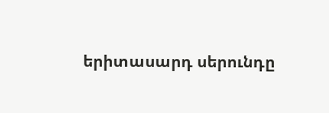երիտասարդ սերունդը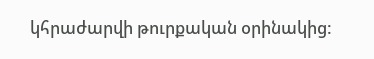կհրաժարվի թուրքական օրինակից: